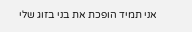אני תמיד הופכת את בני בזוג שלי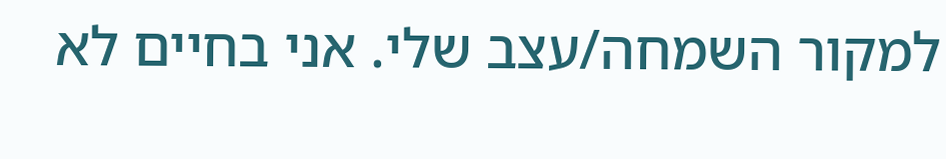למקור השמחה/עצב שלי. אני בחיים לא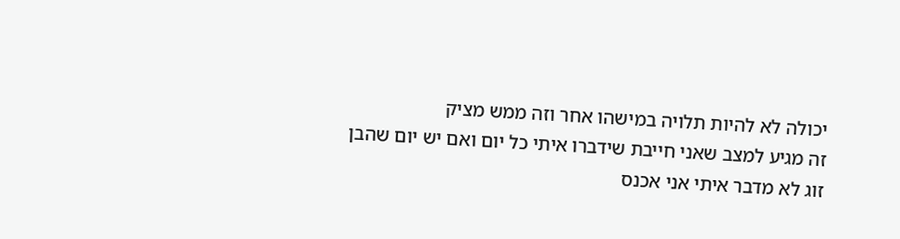יכולה לא להיות תלויה במישהו אחר וזה ממש מציק
זה מגיע למצב שאני חייבת שידברו איתי כל יום ואם יש יום שהבן זוג לא מדבר איתי אני אכנס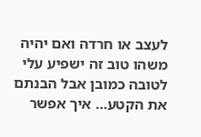לעצב או חרדה ואם יהיה משהו טוב זה ישפיע עלי לטובה כמובן אבל הבנתם את הקטע... איך אפשר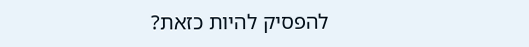להפסיק להיות כזאת?